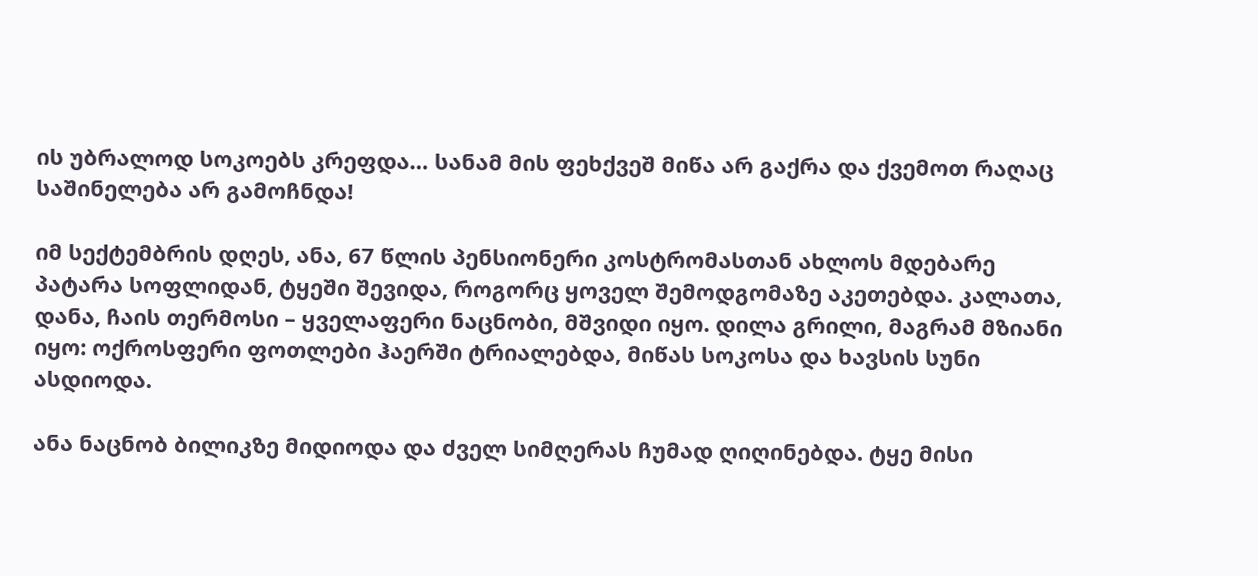ის უბრალოდ სოკოებს კრეფდა… სანამ მის ფეხქვეშ მიწა არ გაქრა და ქვემოთ რაღაც საშინელება არ გამოჩნდა!

იმ სექტემბრის დღეს, ანა, 67 წლის პენსიონერი კოსტრომასთან ახლოს მდებარე პატარა სოფლიდან, ტყეში შევიდა, როგორც ყოველ შემოდგომაზე აკეთებდა. კალათა, დანა, ჩაის თერმოსი – ყველაფერი ნაცნობი, მშვიდი იყო. დილა გრილი, მაგრამ მზიანი იყო: ოქროსფერი ფოთლები ჰაერში ტრიალებდა, მიწას სოკოსა და ხავსის სუნი ასდიოდა.

ანა ნაცნობ ბილიკზე მიდიოდა და ძველ სიმღერას ჩუმად ღიღინებდა. ტყე მისი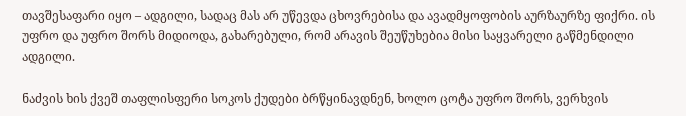თავშესაფარი იყო – ადგილი, სადაც მას არ უწევდა ცხოვრებისა და ავადმყოფობის აურზაურზე ფიქრი. ის უფრო და უფრო შორს მიდიოდა, გახარებული, რომ არავის შეუწუხებია მისი საყვარელი გაწმენდილი ადგილი.

ნაძვის ხის ქვეშ თაფლისფერი სოკოს ქუდები ბრწყინავდნენ, ხოლო ცოტა უფრო შორს, ვერხვის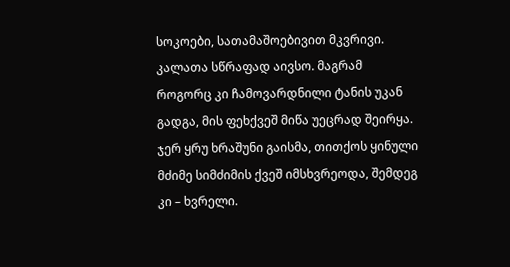სოკოები, სათამაშოებივით მკვრივი. კალათა სწრაფად აივსო. მაგრამ როგორც კი ჩამოვარდნილი ტანის უკან გადგა, მის ფეხქვეშ მიწა უეცრად შეირყა. ჯერ ყრუ ხრაშუნი გაისმა, თითქოს ყინული მძიმე სიმძიმის ქვეშ იმსხვრეოდა, შემდეგ კი – ხვრელი.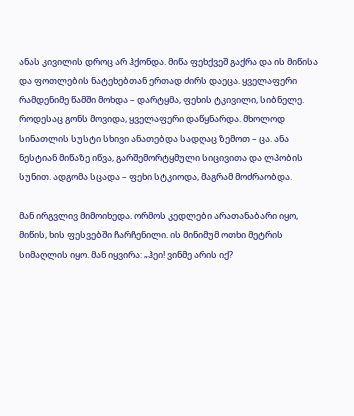ანას კივილის დროც არ ჰქონდა. მიწა ფეხქვეშ გაქრა და ის მიწისა და ფოთლების ნატეხებთან ერთად ძირს დაეცა. ყველაფერი რამდენიმე წამში მოხდა – დარტყმა, ფეხის ტკივილი, სიბნელე. როდესაც გონს მოვიდა, ყველაფერი დაწყნარდა. მხოლოდ სინათლის სუსტი სხივი ანათებდა სადღაც ზემოთ – ცა. ანა ნესტიან მიწაზე იწვა, გარშემორტყმული სიცივითა და ლპობის სუნით. ადგომა სცადა – ფეხი სტკიოდა, მაგრამ მოძრაობდა.

მან ირგვლივ მიმოიხედა. ორმოს კედლები არათანაბარი იყო, მიწის, ხის ფესვებში ჩარჩენილი. ის მინიმუმ ოთხი მეტრის სიმაღლის იყო. მან იყვირა: „ჰეი! ვინმე არის იქ?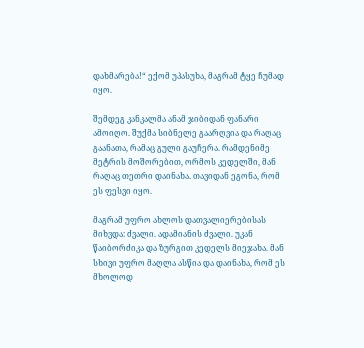დახმარება!“ ექომ უპასუხა, მაგრამ ტყე ჩუმად იყო.

შემდეგ კანკალმა ანამ ჯიბიდან ფანარი ამოიღო. შუქმა სიბნელე გაარღვია და რაღაც გაანათა, რამაც გული გაუჩერა. რამდენიმე მეტრის მოშორებით, ორმოს კედელში, მან რაღაც თეთრი დაინახა. თავიდან ეგონა, რომ ეს ფესვი იყო.

მაგრამ უფრო ახლოს დათვალიერებისას მიხვდა: ძვალი. ადამიანის ძვალი. უკან წაიბორძიკა და ზურგით კედელს მიეჯახა. მან სხივი უფრო მაღლა ასწია და დაინახა, რომ ეს მხოლოდ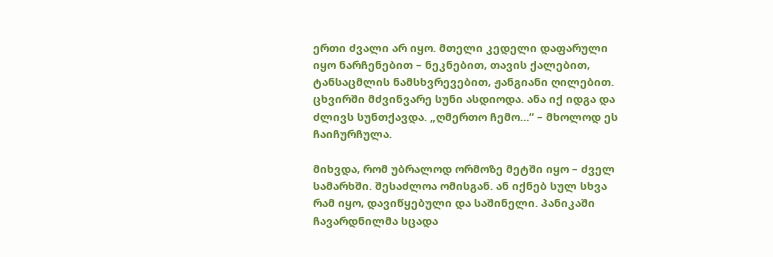ერთი ძვალი არ იყო. მთელი კედელი დაფარული იყო ნარჩენებით – ნეკნებით, თავის ქალებით, ტანსაცმლის ნამსხვრევებით, ჟანგიანი ღილებით. ცხვირში მძვინვარე სუნი ასდიოდა. ანა იქ იდგა და ძლივს სუნთქავდა. „ღმერთო ჩემო…“ – მხოლოდ ეს ჩაიჩურჩულა.

მიხვდა, რომ უბრალოდ ორმოზე მეტში იყო – ძველ სამარხში. შესაძლოა ომისგან. ან იქნებ სულ სხვა რამ იყო, დავიწყებული და საშინელი. პანიკაში ჩავარდნილმა სცადა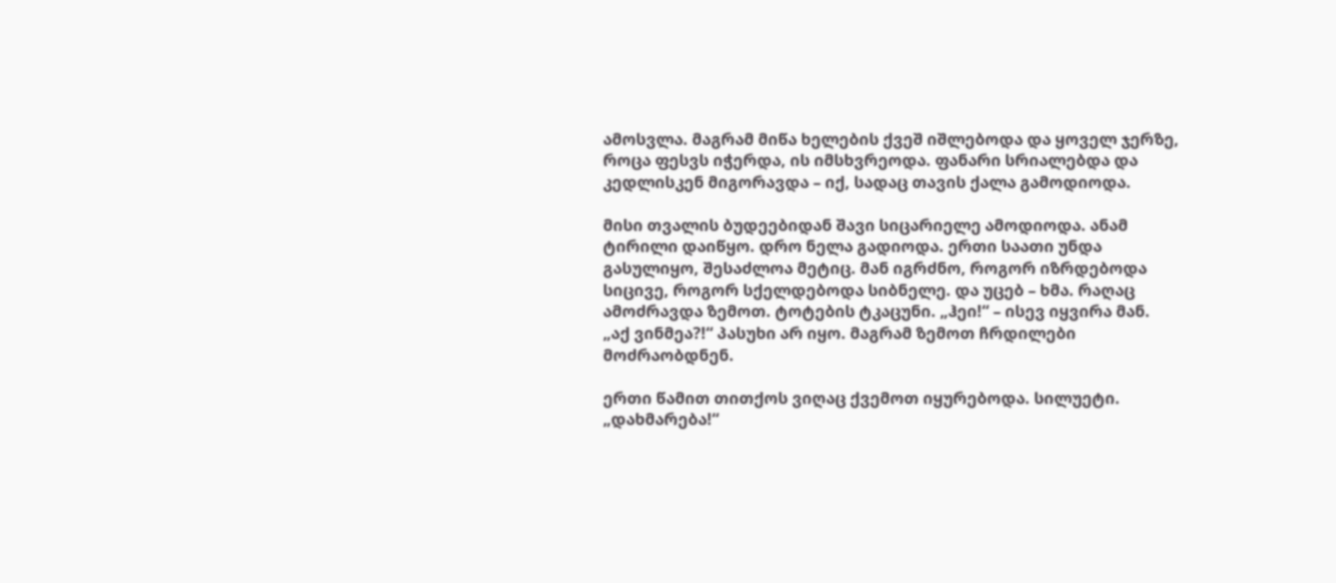ამოსვლა. მაგრამ მიწა ხელების ქვეშ იშლებოდა და ყოველ ჯერზე, როცა ფესვს იჭერდა, ის იმსხვრეოდა. ფანარი სრიალებდა და კედლისკენ მიგორავდა – იქ, სადაც თავის ქალა გამოდიოდა.

მისი თვალის ბუდეებიდან შავი სიცარიელე ამოდიოდა. ანამ ტირილი დაიწყო. დრო ნელა გადიოდა. ერთი საათი უნდა გასულიყო, შესაძლოა მეტიც. მან იგრძნო, როგორ იზრდებოდა სიცივე, როგორ სქელდებოდა სიბნელე. და უცებ – ხმა. რაღაც ამოძრავდა ზემოთ. ტოტების ტკაცუნი. „ჰეი!“ – ისევ იყვირა მან. „აქ ვინმეა?!“ პასუხი არ იყო. მაგრამ ზემოთ ჩრდილები მოძრაობდნენ.

ერთი წამით თითქოს ვიღაც ქვემოთ იყურებოდა. სილუეტი. „დახმარება!“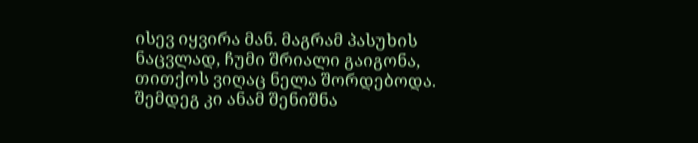ისევ იყვირა მან. მაგრამ პასუხის ნაცვლად, ჩუმი შრიალი გაიგონა, თითქოს ვიღაც ნელა შორდებოდა. შემდეგ კი ანამ შენიშნა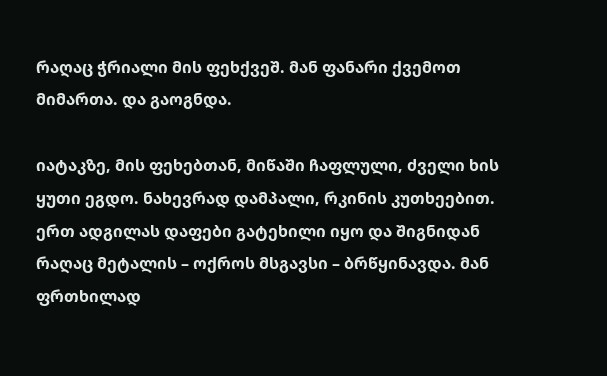რაღაც ჭრიალი მის ფეხქვეშ. მან ფანარი ქვემოთ მიმართა. და გაოგნდა.

იატაკზე, მის ფეხებთან, მიწაში ჩაფლული, ძველი ხის ყუთი ეგდო. ნახევრად დამპალი, რკინის კუთხეებით. ერთ ადგილას დაფები გატეხილი იყო და შიგნიდან რაღაც მეტალის – ოქროს მსგავსი – ბრწყინავდა. მან ფრთხილად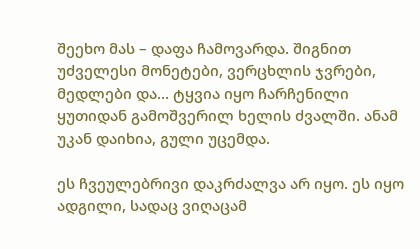შეეხო მას – დაფა ჩამოვარდა. შიგნით უძველესი მონეტები, ვერცხლის ჯვრები, მედლები და… ტყვია იყო ჩარჩენილი ყუთიდან გამოშვერილ ხელის ძვალში. ანამ უკან დაიხია, გული უცემდა.

ეს ჩვეულებრივი დაკრძალვა არ იყო. ეს იყო ადგილი, სადაც ვიღაცამ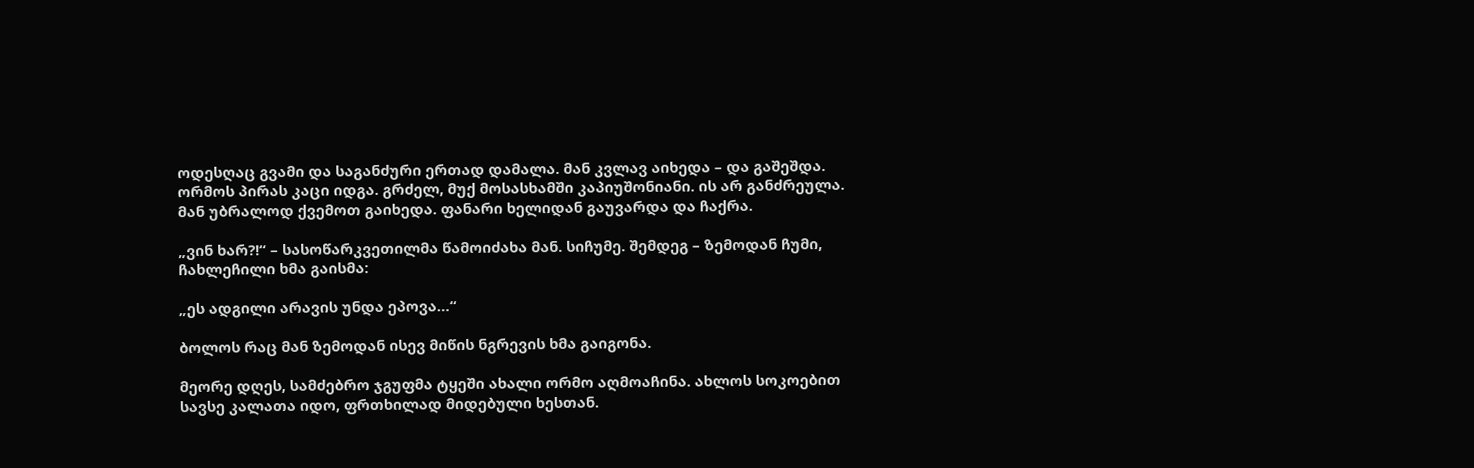ოდესღაც გვამი და საგანძური ერთად დამალა. მან კვლავ აიხედა – და გაშეშდა. ორმოს პირას კაცი იდგა. გრძელ, მუქ მოსასხამში კაპიუშონიანი. ის არ განძრეულა. მან უბრალოდ ქვემოთ გაიხედა. ფანარი ხელიდან გაუვარდა და ჩაქრა.

„ვინ ხარ?!“ – სასოწარკვეთილმა წამოიძახა მან. სიჩუმე. შემდეგ – ზემოდან ჩუმი, ჩახლეჩილი ხმა გაისმა:

„ეს ადგილი არავის უნდა ეპოვა…“

ბოლოს რაც მან ზემოდან ისევ მიწის ნგრევის ხმა გაიგონა.

მეორე დღეს, სამძებრო ჯგუფმა ტყეში ახალი ორმო აღმოაჩინა. ახლოს სოკოებით სავსე კალათა იდო, ფრთხილად მიდებული ხესთან.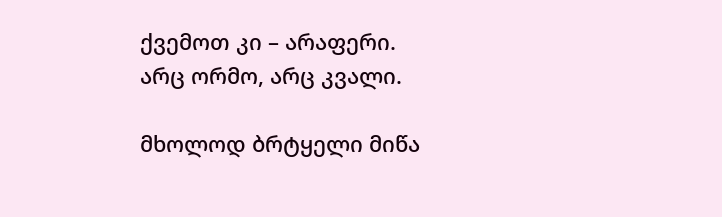ქვემოთ კი – არაფერი. არც ორმო, არც კვალი.

მხოლოდ ბრტყელი მიწა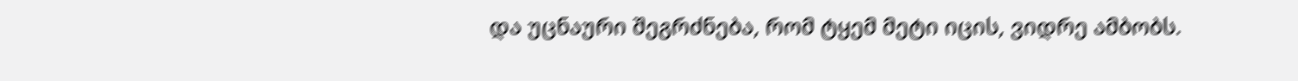და უცნაური შეგრძნება, რომ ტყემ მეტი იცის, ვიდრე ამბობს.